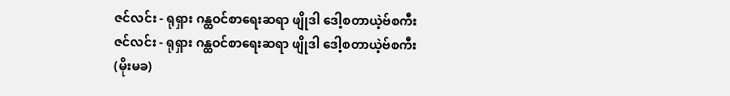ဇင်လင်း - ရုရှား ဂန္ထဝင်စာရေးဆရာ ဖျိုဒါ ဒေါ့စတာယဲ့ဗ်စကီး
ဇင်လင်း - ရုရှား ဂန္ထဝင်စာရေးဆရာ ဖျိုဒါ ဒေါ့စတာယဲ့ဗ်စကီး
(မိုးမခ)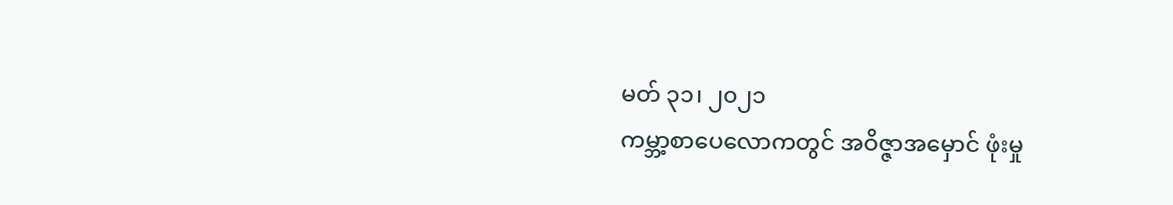မတ် ၃၁၊ ၂၀၂၁
ကမ္ဘာ့စာပေလောကတွင် အဝိဇ္ဇာအမှောင် ဖုံးမှု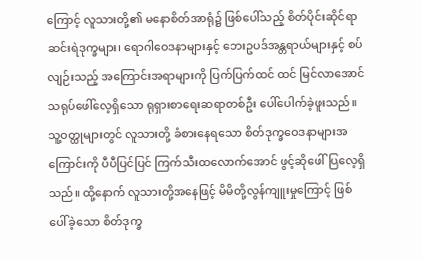ကြောင့် လူသားတို့၏ မနောစိတ်အာရုံ၌ ဖြစ်ပေါ်သည့် စိတ်ပိုင်းဆိုင်ရာ ဆင်းရဲဒုက္ခများ၊ ရောဂါဝေဒနာများနှင့် ဘေးဥပဒ်အန္တရာယ်များနှင့် စပ်လျဉ်းသည့် အကြောင်းအရာများကို ပြက်ပြက်ထင် ထင် မြင်လာအောင် သရုပ်ဖေါ်လေ့ရှိသော ရုရှားစာရေးဆရာတစ်ဦး ပေါ်ပေါက်ခဲ့ဖူးသည်။ သူ့ဝတ္ထုများတွင် လူသားတို့ ခံစားနေရသော စိတ်ဒုက္ခဝေဒနာများအကြောင်းကို ပီပီပြင်ပြင် ကြက်သီးထလောက်အောင် ဖွင့်ဆိုဖေါ်ပြလေ့ရှိသည်။ ထို့နောက် လူသားတို့အနေဖြင့် မိမိတို့လွန်ကျူးမှုကြောင့် ဖြစ်ပေါ်ခဲ့သော စိတ်ဒုက္ခ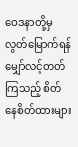ဝေဒနာတို့မှ လွတ်မြောက်ရန် မျှော်လင့်တတ်ကြသည့် စိတ်နေစိတ်ထားများ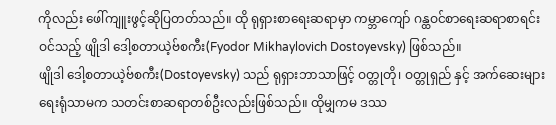ကိုလည်း ဖေါ်ကျူးဖွင့်ဆိုပြတတ်သည်။ ထို ရုရှားစာရေးဆရာမှာ ကမ္ဘာကျော် ဂန္ထဝင်စာရေးဆရာစာရင်းဝင်သည့် ဖျိုဒါ ဒေါ့စတာယဲ့ဗ်စကီး(Fyodor Mikhaylovich Dostoyevsky) ဖြစ်သည်။
ဖျိုဒါ ဒေါ့စတာယဲ့ဗ်စကီး(Dostoyevsky) သည် ရုရှားဘာသာဖြင့် ဝတ္တုတို၊ ဝတ္တုရှည် နှင့် အက်ဆေးများရေးရုံသာမက သတင်းစာဆရာတစ်ဦးလည်းဖြစ်သည်။ ထိုမျှကမ ဒဿ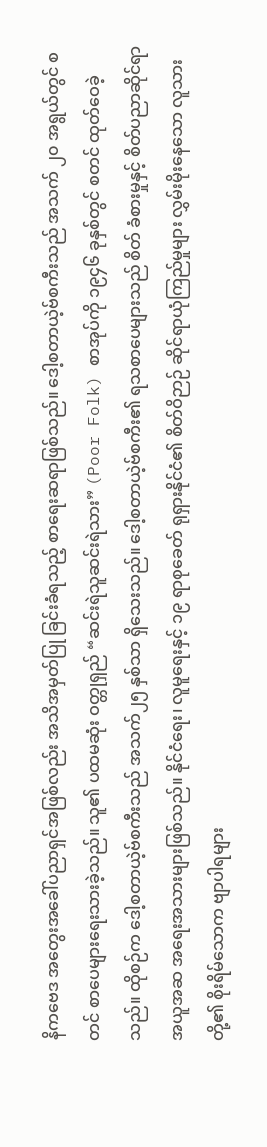နိကဗေဒ အတွေးအခေါ်ပညာရှင်အဖြစ်လည်း အသိအမှတ်ပြု ခြင်းခံရသည့် စာရေးဆရာဖြစ်သည်။ ဒေါ့စတာယဲ့ဗ်စကီးသည် အသက် ၂၀ အရွယ်တွင် စတင် စာပေများရေးသားခဲ့သည်။ သူ၏ ပထမဆုံး ဝတ္တုရှည် “ဆင်းရဲသူဆင်းရဲသား” (Poor Folk) စာအုပ်ကို ၁၉၄၆ ခုနှစ်တွင် စတင် ထုတ်ဝေခဲ့သည်။ ထိုစဉ်က ဒေါ့စတာယဲ့ဗ်စကီးသည် အသက်၂၅ နှစ်သာ ရှိသေးသည်။ ဒေါ့စတာယဲ့ဗ်စကီး၏ ရသစာပေများသည် စိတ် ခံစားမှုနှင့် စိတ်ပညာဆိုင်ရာ အယူအဆ အရေးအသားများဖြစ်သည်။ နိုင်ငံရေး၊ လူမူရေးနှင့် ၁၉ ရာစုခေတ် ရုရှားနိုင်ငံ၏ စိတ်ဝိဉာဉ် ဆိုင်ရာယုံကြည်မှုများ လွှမ်းမိုးနေသော လူသားတို့၏ စိုးရိမ်သောက ဗျာပါရများ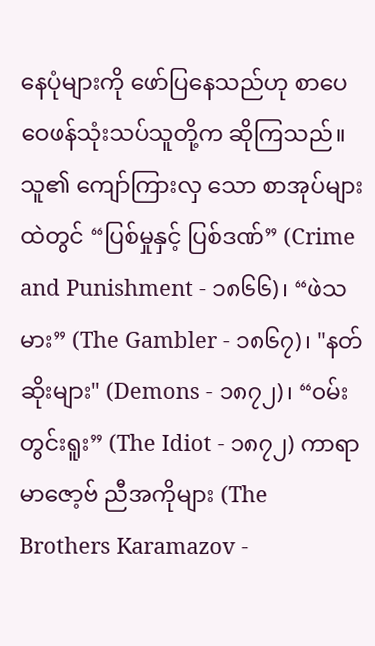နေပုံများကို ဖော်ပြနေသည်ဟု စာပေဝေဖန်သုံးသပ်သူတို့က ဆိုကြသည်။
သူ၏ ကျော်ကြားလှ သော စာအုပ်များထဲတွင် “ပြစ်မှုနှင့် ပြစ်ဒဏ်” (Crime and Punishment - ၁၈၆၆)၊ “ဖဲသမား” (The Gambler - ၁၈၆၇)၊ "နတ်ဆိုးများ" (Demons - ၁၈၇၂)၊ “၀မ်းတွင်းရူး” (The Idiot - ၁၈၇၂) ကာရာမာဇော့ဗ် ညီအကိုများ (The Brothers Karamazov -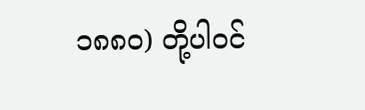၁၈၈၀) တို့ပါဝင်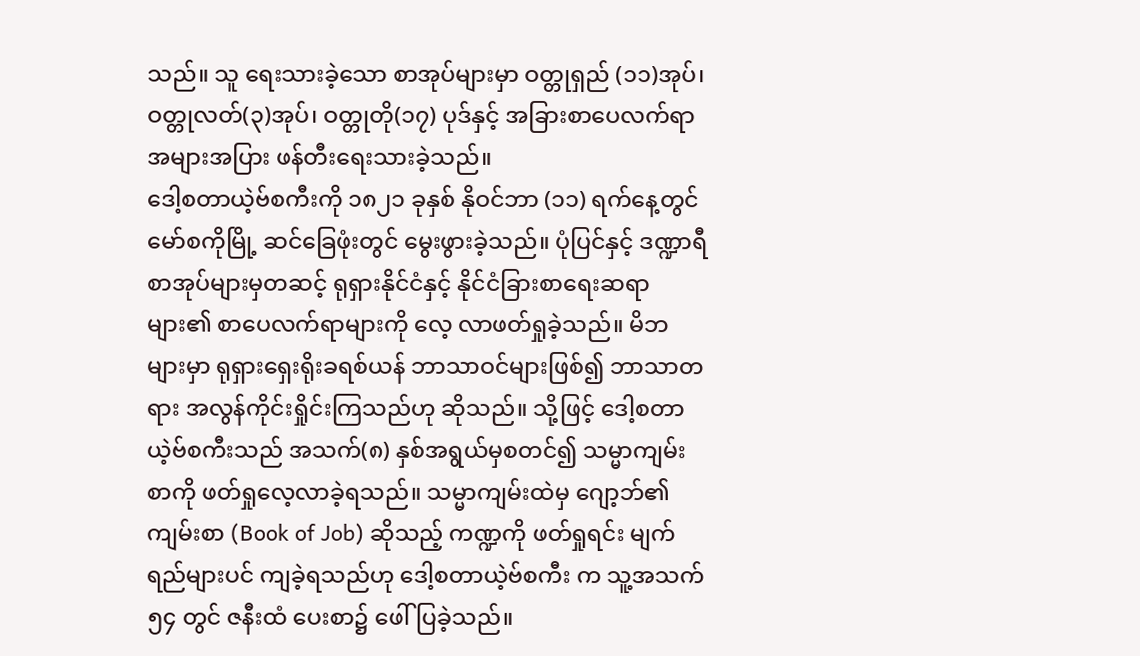သည်။ သူ ရေးသားခဲ့သော စာအုပ်များမှာ ဝတ္တုရှည် (၁၁)အုပ်၊ ဝတ္တုလတ်(၃)အုပ်၊ ဝတ္တုတို(၁၇) ပုဒ်နှင့် အခြားစာပေလက်ရာအများအပြား ဖန်တီးရေးသားခဲ့သည်။
ဒေါ့စတာယဲ့ဗ်စကီးကို ၁၈၂၁ ခုနှစ် နိုဝင်ဘာ (၁၁) ရက်နေ့တွင် မော်စကိုမြို့ ဆင်ခြေဖုံးတွင် မွေးဖွားခဲ့သည်။ ပုံပြင်နှင့် ဒဏ္ဍာရီ စာအုပ်များမှတဆင့် ရုရှားနိုင်ငံနှင့် နိုင်ငံခြားစာရေးဆရာများ၏ စာပေလက်ရာများကို လေ့ လာဖတ်ရှုခဲ့သည်။ မိဘများမှာ ရုရှားရှေးရိုးခရစ်ယန် ဘာသာဝင်များဖြစ်၍ ဘာသာတရား အလွန်ကိုင်းရှိုင်းကြသည်ဟု ဆိုသည်။ သို့ဖြင့် ဒေါ့စတာယဲ့ဗ်စကီးသည် အသက်(၈) နှစ်အရွယ်မှစတင်၍ သမ္မာကျမ်းစာကို ဖတ်ရှုလေ့လာခဲ့ရသည်။ သမ္မာကျမ်းထဲမှ ဂျော့ဘ်၏ ကျမ်းစာ (Book of Job) ဆိုသည့် ကဏ္ဍကို ဖတ်ရှုရင်း မျက်ရည်များပင် ကျခဲ့ရသည်ဟု ဒေါ့စတာယဲ့ဗ်စကီး က သူ့အသက် ၅၄ တွင် ဇနီးထံ ပေးစာ၌ ဖေါ်ပြခဲ့သည်။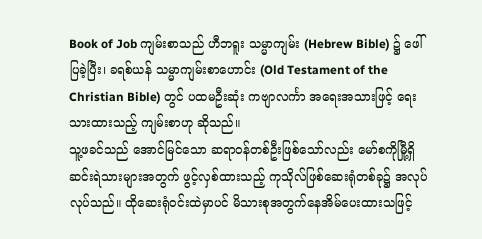Book of Job ကျမ်းစာသည် ဟီဘရူး သမ္မာကျမ်း (Hebrew Bible) ၌ ဖေါ်ပြခဲ့ပြီး၊ ခရစ်ယန် သမ္မာကျမ်းစာဟောင်း (Old Testament of the Christian Bible) တွင် ပထမဦးဆုံး ကဗျာလင်္ကာ အရေးအသားဖြင့် ရေးသားထားသည့် ကျမ်းစာဟု ဆိုသည်။
သူ့ဖခင်သည် အောင်မြင်သော ဆရာဝန်တစ်ဦးဖြစ်သော်လည်း မော်စကိုမြီု့ရှိ ဆင်းရဲသားများအတွက် ဖွင့်လှစ်ထားသည့် ကုသိုလ်ဖြစ်ဆေးရုံတစ်ခု၌ အလုပ်လုပ်သည်။ ထိုဆေးရုံဝင်းထဲမှာပင် မိသားစုအတွက်နေအိမ်ပေးထားသဖြင့်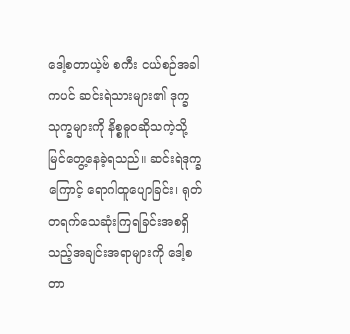ဒေါ့စတာယဲ့ဗ် စကီး ငယ်စဉ်အခါကပင် ဆင်းရဲသားများ၏ ဒုက္ခသုက္ခများကို နိစ္စဓူဝဆိုသကဲ့သို့ မြင်တွေ့နေခဲ့ရသည်။ ဆင်းရဲဒုက္ခကြောင့် ရောဂါထူပျောခြင်း၊ ရုတ်တရက်သေဆုံးကြရခြင်းအစရှိသည့်အချင်းအရာများကို ဒေါ့စတာ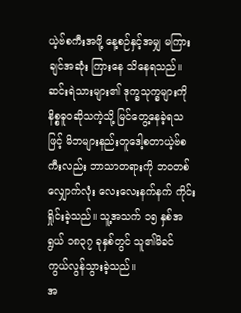ယဲ့ဗ်စကီးအဖို့ နေ့စဉ်နှင့်အမျှ မကြားချင်အဆုံး ကြားနေ သိနေရသည်။ ဆင်းရဲသားများ၏ ဒုက္ခသုက္ခများကို နိစ္စဓူဝဆိုသကဲ့သို့ မြင်တွေ့နေခဲ့ရသဖြင့် မိဘများနည်းတူဒေါ့စတာယဲ့ဗ်စကီးလည်း ဘာသာတရားကို ဘဝတစ်လျှောက်လုံး လေးလေးနက်နက် ကိုင်းရှိုင်းခဲ့သည်။ သူ့အသက် ၁၅ နှစ်အရွယ် ၁၈၃၇ ခုနှစ်တွင် သူ၏မိခင် ကွယ်လွန်သွားခဲ့သည်။
အ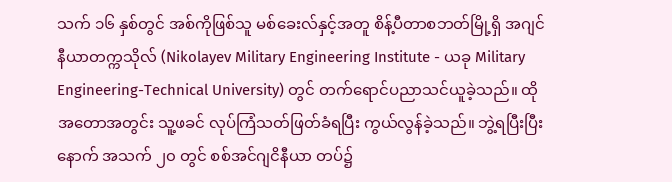သက် ၁၆ နှစ်တွင် အစ်ကိုဖြစ်သူ မစ်ခေးလ်နှင့်အတူ စိန့်ပီတာစဘတ်မြို့ရှိ အဂျင်နီယာတက္ကသိုလ် (Nikolayev Military Engineering Institute - ယခု Military Engineering-Technical University) တွင် တက်ရောင်ပညာသင်ယူခဲ့သည်။ ထိုအတောအတွင်း သူ့ဖခင် လုပ်ကြံသတ်ဖြတ်ခံရပြီး ကွယ်လွန်ခဲ့သည်။ ဘွဲ့ရပြီးပြီးနောက် အသက် ၂၀ တွင် စစ်အင်ဂျငိနီယာ တပ်၌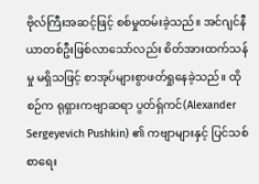ဗိုလ်ကြီးအဆင့်ဖြင့် စစ်မှုထမ်းခဲ့သည်။ အင်ဂျင်နီယာတစ်ဦးဖြစ်လာသော်လည်း စိတ်အားထက်သန် မှု မရှိသဖြင့် စာအုပ်များစွာဖတ်ရှုနေခဲ့သည်။ ထိုစဉ်က ရုရှားကဗျာဆရာ ပွတ်ရှ်ကင်(Alexander Sergeyevich Pushkin) ၏ ကဗျာများနှင့် ပြင်သစ်စာရေး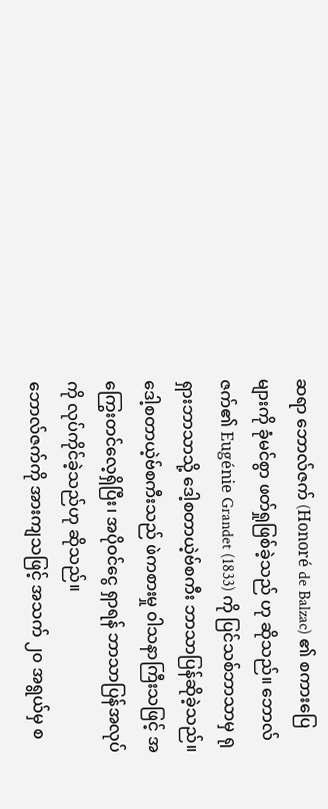ဆရာ ဘောလ်ဇက် (Honoré de Balzac) ၏ စကားပြေများကို ခုံမင်စွာ ဖတ်ရှုဖြစ်ခဲ့သည် ဟု ဆိုသည်။ ဘောလ်ဇက်၏ Eugénie Grandet (1833) ကို ပြင်သစ်ဘာသာမှ ရုရှားဘာသာသို့ ဒေါ့စတာယဲ့ဗ်စကီး ဘာသာပြန်ဆိုခဲ့သည်။ ဒေါ့စတာယဲ့ဗ်စကီးသည် ဖဲကစားမှု ၀ါသနာကြီးသဖြင့် အကြွေးတင်လေ့ရှိပြီး၊ အပိုဝင်ငွေ ရှာရန် ဘာသာပြန်အလုပ်ကို လုပ်ကိုင်ခဲ့သည်ဟု ဆိုသည်။
ဘောလ်ဇက်ကို အားကျသဖြင့် အသက် ၂၀ အရွယ်မှ စ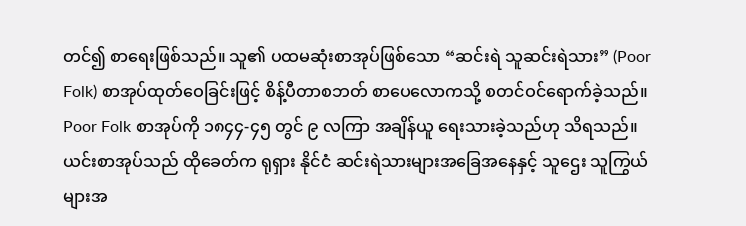တင်၍ စာရေးဖြစ်သည်။ သူ၏ ပထမဆုံးစာအုပ်ဖြစ်သော “ဆင်းရဲ သူဆင်းရဲသား” (Poor Folk) စာအုပ်ထုတ်ဝေခြင်းဖြင့် စိန့်ပီတာစဘတ် စာပေလောကသို့ စတင်ဝင်ရောက်ခဲ့သည်။ Poor Folk စာအုပ်ကို ၁၈၄၄-၄၅ တွင် ၉ လကြာ အချိန်ယူ ရေးသားခဲ့သည်ဟု သိရသည်။ ယင်းစာအုပ်သည် ထိုခေတ်က ရုရှား နိုင်ငံ ဆင်းရဲသားများအခြေအနေနှင့် သူဌေး သူကြွယ်များအ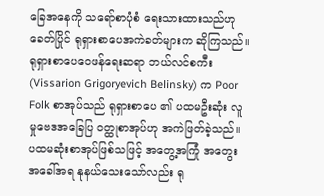ခြေအနေကို သရော်စာပုံစံ ရေးသားထားသည်ဟု ခေတ်ပြိုင် ရုရှားစာပေအကဲခတ်များက ဆိုကြသည်။
ရုရှားစာပေဝေဖန်ရေးဆရာ ဘယ်လင်စကီး (Vissarion Grigoryevich Belinsky) က Poor Folk စာအုပ်သည် ရုရှားစာပေ ၏ ပထမဦးဆုံး လူမှုဗေဒအခြေပြ ၀တ္ထုစာအုပ်ဟု အကဲဖြတ်ခဲ့သည်။ ပထမဆုံးစာအုပ်ဖြစ်သဖြင့် အတွေ့အကြုံ အတွေး အခေါ်အရ နုနယ်သေးသော်လည်း ရု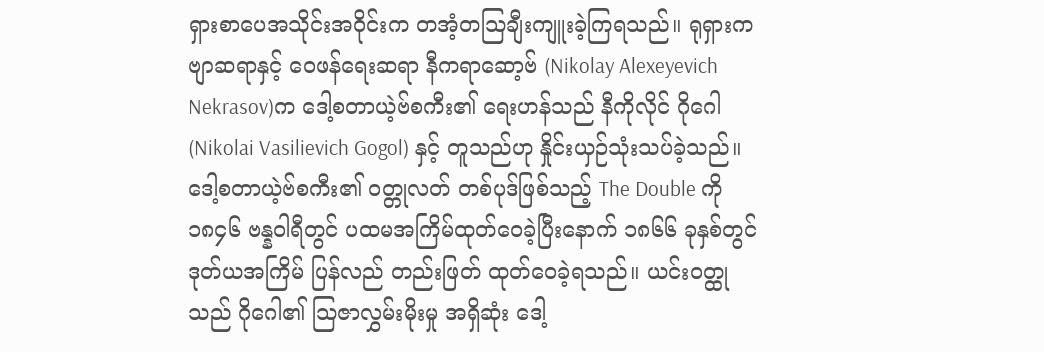ရှားစာပေအသိုင်းအဝိုင်းက တအံ့တသြချီးကျူးခဲ့ကြရသည်။ ရုရှားကဗျာဆရာနှင့် ဝေဖန်ရေးဆရာ နီကရာဆော့ဗ် (Nikolay Alexeyevich Nekrasov)က ဒေါ့စတာယဲ့ဗ်စကီး၏ ရေးဟန်သည် နီကိုလိုင် ဂိုဂေါ (Nikolai Vasilievich Gogol) နှင့် တူသည်ဟု နှိုင်းယှဉ်သုံးသပ်ခဲ့သည်။
ဒေါ့စတာယဲ့ဗ်စကီး၏ ၀တ္တုလတ် တစ်ပုဒ်ဖြစ်သည့် The Double ကို ၁၈၄၆ ဗန္နဝါရီတွင် ပထမအကြိမ်ထုတ်ဝေခဲ့ပြီးနောက် ၁၈၆၆ ခုနှစ်တွင် ဒုတ်ယအကြိမ် ပြန်လည် တည်းဖြတ် ထုတ်ဝေခဲ့ရသည်။ ယင်းဝတ္ထုသည် ဂိုဂေါ၏ သြဇာလွှမ်းမိုးမှု အရှိဆုံး ဒေါ့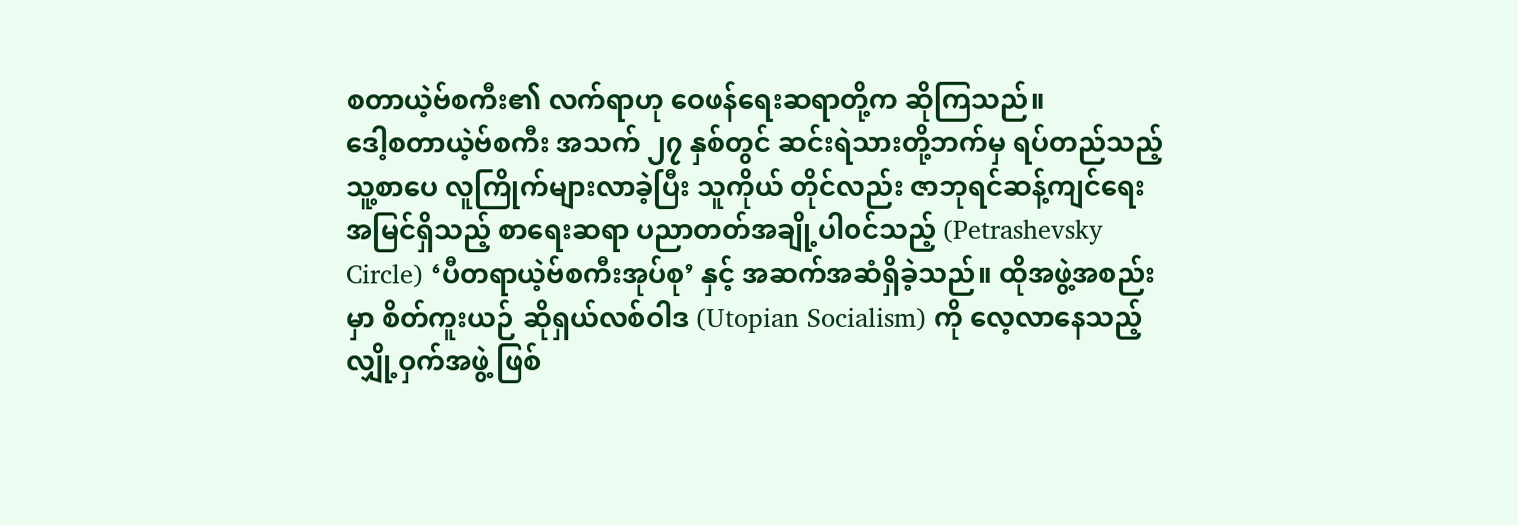စတာယဲ့ဗ်စကီး၏ လက်ရာဟု ဝေဖန်ရေးဆရာတို့က ဆိုကြသည်။
ဒေါ့စတာယဲ့ဗ်စကီး အသက် ၂၇ နှစ်တွင် ဆင်းရဲသားတို့ဘက်မှ ရပ်တည်သည့် သူ့စာပေ လူကြိုက်များလာခဲ့ပြီး သူကိုယ် တိုင်လည်း ဇာဘုရင်ဆန့်ကျင်ရေး အမြင်ရှိသည့် စာရေးဆရာ ပညာတတ်အချို့ပါ၀င်သည့် (Petrashevsky Circle) ‘ပီတရာယဲ့ဗ်စကီးအုပ်စု’ နှင့် အဆက်အဆံရှိခဲ့သည်။ ထိုအဖွဲ့အစည်းမှာ စိတ်ကူးယဉ် ဆိုရှယ်လစ်ဝါဒ (Utopian Socialism) ကို လေ့လာနေသည့် လျှို့ဝှက်အဖွဲ့ ဖြစ်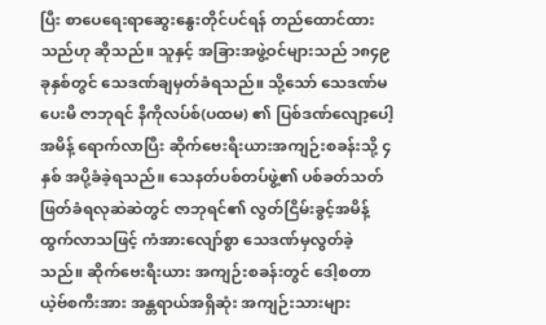ပြီး စာပေရေးရာဆွေးနွေးတိုင်ပင်ရန် တည်ထောင်ထားသည်ဟု ဆိုသည်။ သူနှင့် အခြားအဖွဲ့ဝင်များသည် ၁၈၄၉ ခုနှစ်တွင် သေဒဏ်ချမှတ်ခံရသည်။ သို့သော် သေဒဏ်မပေးမီ ဇာဘုရင် နီကိုလပ်စ်(ပထမ) ၏ ပြစ်ဒဏ်လျော့ပေါ့ အမိန့် ရောက်လာပြီး ဆိုက်ဗေးရီးယားအကျဉ်းစခန်းသို့ ၄ နှစ် အပို့ခံခဲ့ရသည်။ သေနတ်ပစ်တပ်ဖွဲ့၏ ပစ်ခတ်သတ်ဖြတ်ခံရလုဆဲဆဲတွင် ဇာဘုရင်၏ လွတ်ငြိမ်းခွင့်အမိန့်ထွက်လာသဖြင့် ကံအားလျော်စွာ သေဒဏ်မှလွတ်ခဲ့သည်။ ဆိုက်ဗေးရီးယား အကျဉ်းစခန်းတွင် ဒေါ့စတာယဲ့ဗ်စကီးအား အန္တရာယ်အရှိဆုံး အကျဉ်းသားများ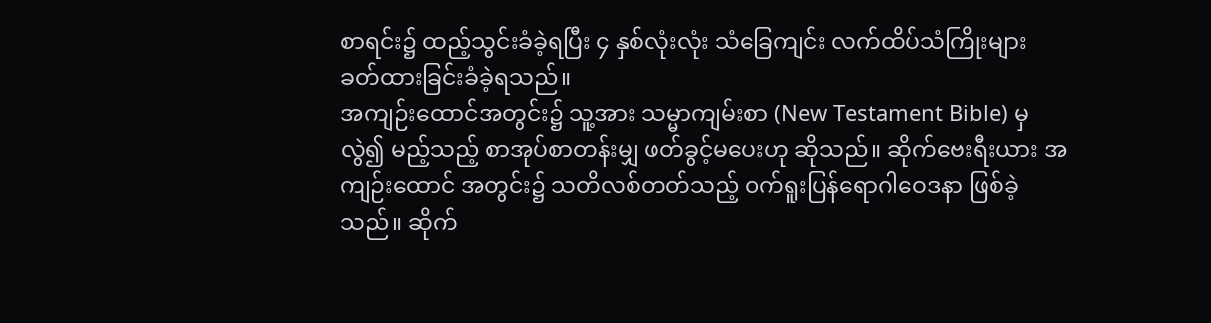စာရင်း၌ ထည့်သွင်းခံခဲ့ရပြီး ၄ နှစ်လုံးလုံး သံခြေကျင်း လက်ထိပ်သံကြိုးများ ခတ်ထားခြင်းခံခဲ့ရသည်။
အကျဉ်းထောင်အတွင်း၌ သူ့အား သမ္မာကျမ်းစာ (New Testament Bible) မှလွဲ၍ မည့်သည့် စာအုပ်စာတန်းမျှ ဖတ်ခွင့်မပေးဟု ဆိုသည်။ ဆိုက်ဗေးရီးယား အကျဉ်းထောင် အတွင်း၌ သတိလစ်တတ်သည့် ၀က်ရူးပြန်ရောဂါဝေဒနာ ဖြစ်ခဲ့သည်။ ဆိုက်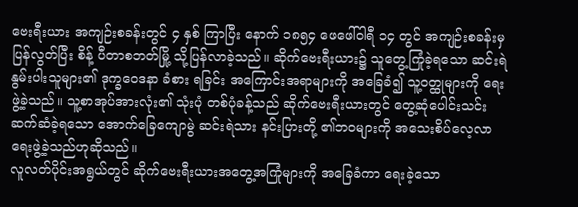ဗေးရီးယား အကျဉ်းစခန်းတွင် ၄ နှစ် ကြာပြီး နောက် ၁၈၅၄ ဖေဖေါ်ဝါရီ ၁၄ တွင် အကျဉ်းစခန်းမှ ပြန်လွတ်ပြီး စိန့် ပီတာစဘတ်မြို့ သို့ပြန်လာခဲ့သည်။ ဆိုက်ဗေးရီးယား၌ သူတွေ့ကြုံခဲ့ရသော ဆင်းရဲနွမ်းပါးသူများ၏ ဒုက္ခဝေဒနာ ခံစား ရခြင်း အကြောင်းအရာများကို အခြေခံ၍ သူ့ဝတ္ထုများကို ရေးဖွဲ့ခဲ့သည်။ သူ့စာအုပ်အားလုံး၏ သုံးပုံ တစ်ပုံခန့်သည် ဆိုက်ဗေးရီးယားတွင် တွေ့ဆုံပေါင်းသင်းဆက်ဆံခဲ့ရသော အောက်ခြေကျောမွဲ ဆင်းရဲသား နင်းပြားတို့ ၏ဘဝများကို အသေးစိပ်လေ့လာရေးဖွဲ့ခဲ့သည်ဟုဆိုသည်။
လူလတ်ပိုင်းအရွယ်တွင် ဆိုက်ဗေးရီးယားအတွေ့အကြုံများကို အခြေခံကာ ရေးခဲ့သော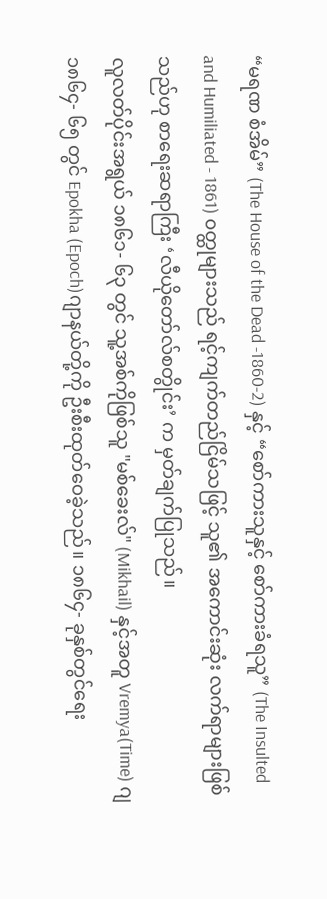“မရဏ စံအိမ်” (The House of the Dead -1860-2) နှင့် “စော်ကားသူနှင့် စော်ကားခံရသူ” (The Insulted and Humiliated - 1861) ၀တ္ထုများသည် ရင့်ကျက်တည်ငြိမ်သဖြင့် သူ၏ အကောင်းဆုံး လက်ရာများဖြစ်သည်ဟု စာရေးဆရာကြီး ‘လီယိုတော်လ်စတွိုင်း’ က မှတ်ချက်ပြုသည်။
လူလတ်ပိုင်းအရွယ် ၁၈၆၁- ၆၃ တွင် သူ့အစ်ကိုဖြစ်သူ "မစ်ခေးလ်" (Mikhail) နှင့်အတူ Vremya(Time) ဂျ ၁၈၆၄- ၆၅ တွင် Epokha (Epoch)ဂျာနယ်တို့ကို ဦးစီးထုတ်ဝေခဲ့သည်။ ၁၈၆၄- ခုနှစ်တွင်ရေး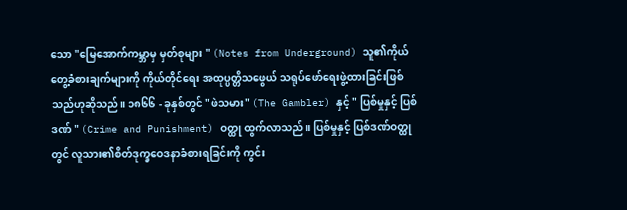သော "မြေအောက်ကမ္ဘာမှ မှတ်စုများ " (Notes from Underground) သူ၏ကိုယ်တွေ့ခံစားချက်များကို ကိုယ်တိုင်ရေး အထုပ္ပတ္တိသဖွေယ် သရုပ်ဖော်ရေးဖွဲ့ထားခြင်းဖြစ်သည်ဟုဆိုသည်။ ၁၈၆၆ - ခုနှစ်တွင် "ဖဲသမား" (The Gambler) နှင့် " ပြစ်မှုနှင့် ပြစ်ဒဏ် " (Crime and Punishment) ဝတ္ထု ထွက်လာသည်။ ပြစ်မှုနှင့် ပြစ်ဒဏ်ဝတ္ထုတွင် လူသား၏စိတ်ဒုက္ခဝေဒနာခံစားရခြင်းကို ကွင်း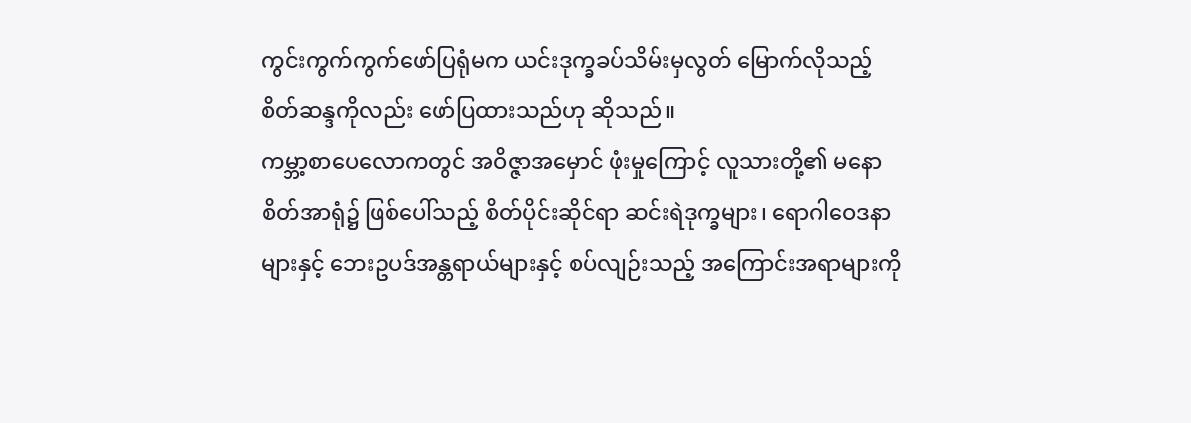ကွင်းကွက်ကွက်ဖော်ပြရုံမက ယင်းဒုက္ခခပ်သိမ်းမှလွတ် မြောက်လိုသည့် စိတ်ဆန္ဒကိုလည်း ဖော်ပြထားသည်ဟု ဆိုသည်။
ကမ္ဘာ့စာပေလောကတွင် အဝိဇ္ဇာအမှောင် ဖုံးမှုကြောင့် လူသားတို့၏ မနောစိတ်အာရုံ၌ ဖြစ်ပေါ်သည့် စိတ်ပိုင်းဆိုင်ရာ ဆင်းရဲဒုက္ခများ၊ ရောဂါဝေဒနာများနှင့် ဘေးဥပဒ်အန္တရာယ်များနှင့် စပ်လျဉ်းသည့် အကြောင်းအရာများကို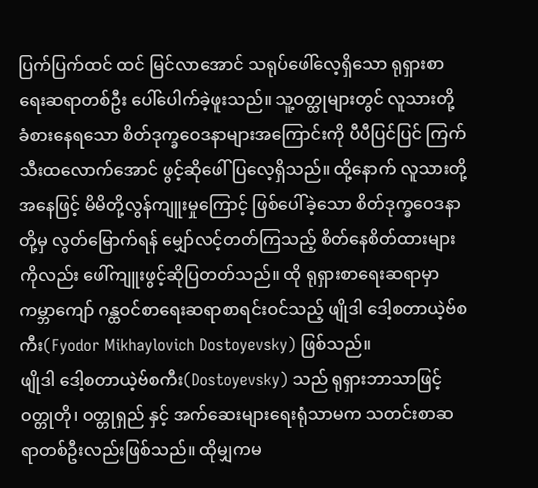ပြက်ပြက်ထင် ထင် မြင်လာအောင် သရုပ်ဖေါ်လေ့ရှိသော ရုရှားစာရေးဆရာတစ်ဦး ပေါ်ပေါက်ခဲ့ဖူးသည်။ သူ့ဝတ္ထုများတွင် လူသားတို့ ခံစားနေရသော စိတ်ဒုက္ခဝေဒနာများအကြောင်းကို ပီပီပြင်ပြင် ကြက်သီးထလောက်အောင် ဖွင့်ဆိုဖေါ်ပြလေ့ရှိသည်။ ထို့နောက် လူသားတို့အနေဖြင့် မိမိတို့လွန်ကျူးမှုကြောင့် ဖြစ်ပေါ်ခဲ့သော စိတ်ဒုက္ခဝေဒနာတို့မှ လွတ်မြောက်ရန် မျှော်လင့်တတ်ကြသည့် စိတ်နေစိတ်ထားများကိုလည်း ဖေါ်ကျူးဖွင့်ဆိုပြတတ်သည်။ ထို ရုရှားစာရေးဆရာမှာ ကမ္ဘာကျော် ဂန္ထဝင်စာရေးဆရာစာရင်းဝင်သည့် ဖျိုဒါ ဒေါ့စတာယဲ့ဗ်စကီး(Fyodor Mikhaylovich Dostoyevsky) ဖြစ်သည်။
ဖျိုဒါ ဒေါ့စတာယဲ့ဗ်စကီး(Dostoyevsky) သည် ရုရှားဘာသာဖြင့် ဝတ္တုတို၊ ဝတ္တုရှည် နှင့် အက်ဆေးများရေးရုံသာမက သတင်းစာဆရာတစ်ဦးလည်းဖြစ်သည်။ ထိုမျှကမ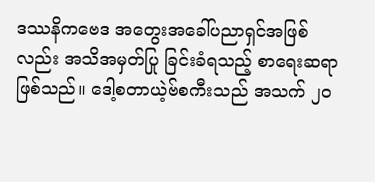ဒဿနိကဗေဒ အတွေးအခေါ်ပညာရှင်အဖြစ်လည်း အသိအမှတ်ပြု ခြင်းခံရသည့် စာရေးဆရာဖြစ်သည်။ ဒေါ့စတာယဲ့ဗ်စကီးသည် အသက် ၂၀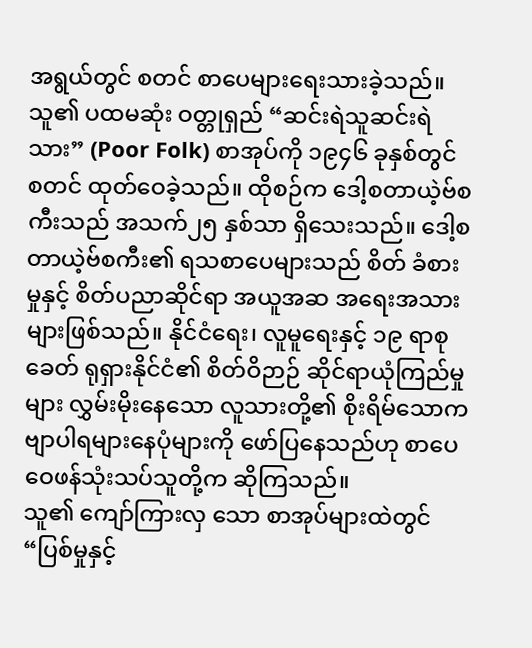အရွယ်တွင် စတင် စာပေများရေးသားခဲ့သည်။ သူ၏ ပထမဆုံး ဝတ္တုရှည် “ဆင်းရဲသူဆင်းရဲသား” (Poor Folk) စာအုပ်ကို ၁၉၄၆ ခုနှစ်တွင် စတင် ထုတ်ဝေခဲ့သည်။ ထိုစဉ်က ဒေါ့စတာယဲ့ဗ်စကီးသည် အသက်၂၅ နှစ်သာ ရှိသေးသည်။ ဒေါ့စတာယဲ့ဗ်စကီး၏ ရသစာပေများသည် စိတ် ခံစားမှုနှင့် စိတ်ပညာဆိုင်ရာ အယူအဆ အရေးအသားများဖြစ်သည်။ နိုင်ငံရေး၊ လူမူရေးနှင့် ၁၉ ရာစုခေတ် ရုရှားနိုင်ငံ၏ စိတ်ဝိဉာဉ် ဆိုင်ရာယုံကြည်မှုများ လွှမ်းမိုးနေသော လူသားတို့၏ စိုးရိမ်သောက ဗျာပါရများနေပုံများကို ဖော်ပြနေသည်ဟု စာပေဝေဖန်သုံးသပ်သူတို့က ဆိုကြသည်။
သူ၏ ကျော်ကြားလှ သော စာအုပ်များထဲတွင် “ပြစ်မှုနှင့်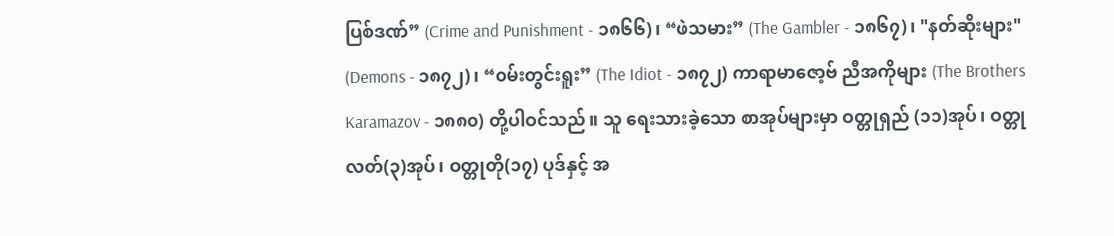ပြစ်ဒဏ်” (Crime and Punishment - ၁၈၆၆)၊ “ဖဲသမား” (The Gambler - ၁၈၆၇)၊ "နတ်ဆိုးများ" (Demons - ၁၈၇၂)၊ “၀မ်းတွင်းရူး” (The Idiot - ၁၈၇၂) ကာရာမာဇော့ဗ် ညီအကိုများ (The Brothers Karamazov - ၁၈၈၀) တို့ပါဝင်သည်။ သူ ရေးသားခဲ့သော စာအုပ်များမှာ ဝတ္တုရှည် (၁၁)အုပ်၊ ဝတ္တုလတ်(၃)အုပ်၊ ဝတ္တုတို(၁၇) ပုဒ်နှင့် အ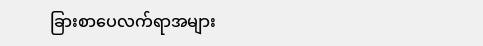ခြားစာပေလက်ရာအများ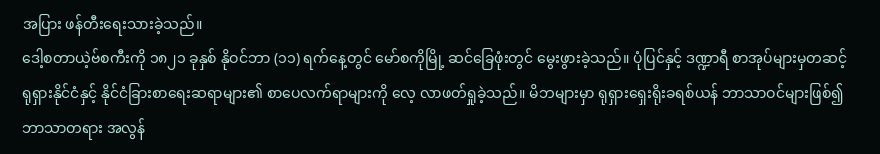အပြား ဖန်တီးရေးသားခဲ့သည်။
ဒေါ့စတာယဲ့ဗ်စကီးကို ၁၈၂၁ ခုနှစ် နိုဝင်ဘာ (၁၁) ရက်နေ့တွင် မော်စကိုမြို့ ဆင်ခြေဖုံးတွင် မွေးဖွားခဲ့သည်။ ပုံပြင်နှင့် ဒဏ္ဍာရီ စာအုပ်များမှတဆင့် ရုရှားနိုင်ငံနှင့် နိုင်ငံခြားစာရေးဆရာများ၏ စာပေလက်ရာများကို လေ့ လာဖတ်ရှုခဲ့သည်။ မိဘများမှာ ရုရှားရှေးရိုးခရစ်ယန် ဘာသာဝင်များဖြစ်၍ ဘာသာတရား အလွန်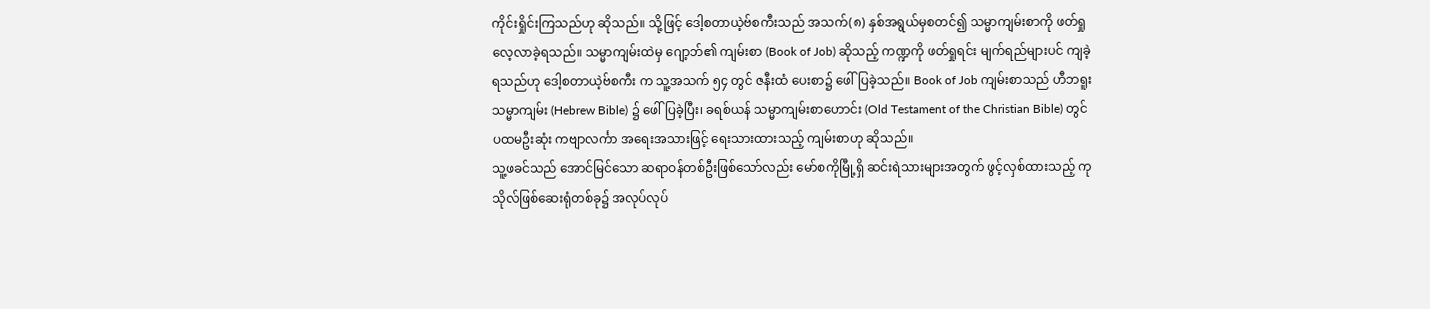ကိုင်းရှိုင်းကြသည်ဟု ဆိုသည်။ သို့ဖြင့် ဒေါ့စတာယဲ့ဗ်စကီးသည် အသက်(၈) နှစ်အရွယ်မှစတင်၍ သမ္မာကျမ်းစာကို ဖတ်ရှုလေ့လာခဲ့ရသည်။ သမ္မာကျမ်းထဲမှ ဂျော့ဘ်၏ ကျမ်းစာ (Book of Job) ဆိုသည့် ကဏ္ဍကို ဖတ်ရှုရင်း မျက်ရည်များပင် ကျခဲ့ရသည်ဟု ဒေါ့စတာယဲ့ဗ်စကီး က သူ့အသက် ၅၄ တွင် ဇနီးထံ ပေးစာ၌ ဖေါ်ပြခဲ့သည်။ Book of Job ကျမ်းစာသည် ဟီဘရူး သမ္မာကျမ်း (Hebrew Bible) ၌ ဖေါ်ပြခဲ့ပြီး၊ ခရစ်ယန် သမ္မာကျမ်းစာဟောင်း (Old Testament of the Christian Bible) တွင် ပထမဦးဆုံး ကဗျာလင်္ကာ အရေးအသားဖြင့် ရေးသားထားသည့် ကျမ်းစာဟု ဆိုသည်။
သူ့ဖခင်သည် အောင်မြင်သော ဆရာဝန်တစ်ဦးဖြစ်သော်လည်း မော်စကိုမြီု့ရှိ ဆင်းရဲသားများအတွက် ဖွင့်လှစ်ထားသည့် ကုသိုလ်ဖြစ်ဆေးရုံတစ်ခု၌ အလုပ်လုပ်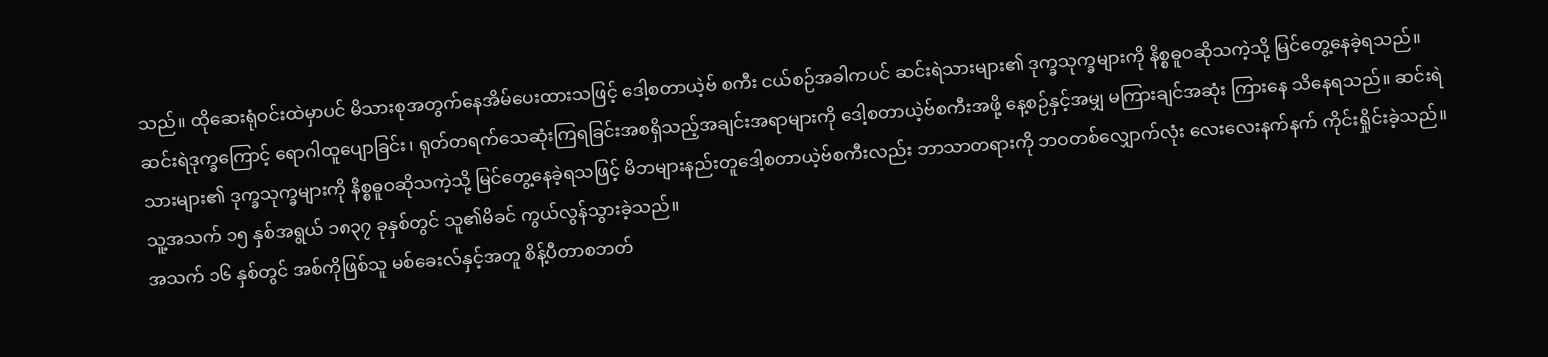သည်။ ထိုဆေးရုံဝင်းထဲမှာပင် မိသားစုအတွက်နေအိမ်ပေးထားသဖြင့် ဒေါ့စတာယဲ့ဗ် စကီး ငယ်စဉ်အခါကပင် ဆင်းရဲသားများ၏ ဒုက္ခသုက္ခများကို နိစ္စဓူဝဆိုသကဲ့သို့ မြင်တွေ့နေခဲ့ရသည်။ ဆင်းရဲဒုက္ခကြောင့် ရောဂါထူပျောခြင်း၊ ရုတ်တရက်သေဆုံးကြရခြင်းအစရှိသည့်အချင်းအရာများကို ဒေါ့စတာယဲ့ဗ်စကီးအဖို့ နေ့စဉ်နှင့်အမျှ မကြားချင်အဆုံး ကြားနေ သိနေရသည်။ ဆင်းရဲသားများ၏ ဒုက္ခသုက္ခများကို နိစ္စဓူဝဆိုသကဲ့သို့ မြင်တွေ့နေခဲ့ရသဖြင့် မိဘများနည်းတူဒေါ့စတာယဲ့ဗ်စကီးလည်း ဘာသာတရားကို ဘဝတစ်လျှောက်လုံး လေးလေးနက်နက် ကိုင်းရှိုင်းခဲ့သည်။ သူ့အသက် ၁၅ နှစ်အရွယ် ၁၈၃၇ ခုနှစ်တွင် သူ၏မိခင် ကွယ်လွန်သွားခဲ့သည်။
အသက် ၁၆ နှစ်တွင် အစ်ကိုဖြစ်သူ မစ်ခေးလ်နှင့်အတူ စိန့်ပီတာစဘတ်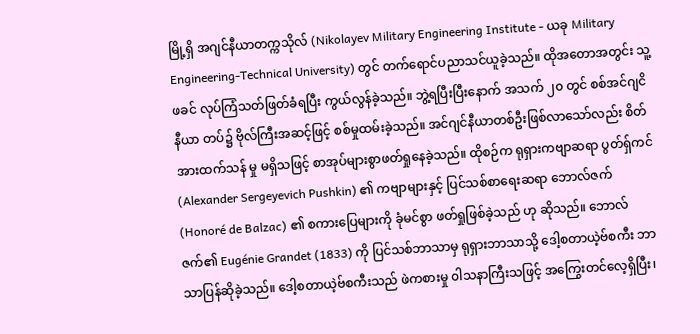မြို့ရှိ အဂျင်နီယာတက္ကသိုလ် (Nikolayev Military Engineering Institute - ယခု Military Engineering-Technical University) တွင် တက်ရောင်ပညာသင်ယူခဲ့သည်။ ထိုအတောအတွင်း သူ့ဖခင် လုပ်ကြံသတ်ဖြတ်ခံရပြီး ကွယ်လွန်ခဲ့သည်။ ဘွဲ့ရပြီးပြီးနောက် အသက် ၂၀ တွင် စစ်အင်ဂျငိနီယာ တပ်၌ ဗိုလ်ကြီးအဆင့်ဖြင့် စစ်မှုထမ်းခဲ့သည်။ အင်ဂျင်နီယာတစ်ဦးဖြစ်လာသော်လည်း စိတ်အားထက်သန် မှု မရှိသဖြင့် စာအုပ်များစွာဖတ်ရှုနေခဲ့သည်။ ထိုစဉ်က ရုရှားကဗျာဆရာ ပွတ်ရှ်ကင်(Alexander Sergeyevich Pushkin) ၏ ကဗျာများနှင့် ပြင်သစ်စာရေးဆရာ ဘောလ်ဇက် (Honoré de Balzac) ၏ စကားပြေများကို ခုံမင်စွာ ဖတ်ရှုဖြစ်ခဲ့သည် ဟု ဆိုသည်။ ဘောလ်ဇက်၏ Eugénie Grandet (1833) ကို ပြင်သစ်ဘာသာမှ ရုရှားဘာသာသို့ ဒေါ့စတာယဲ့ဗ်စကီး ဘာသာပြန်ဆိုခဲ့သည်။ ဒေါ့စတာယဲ့ဗ်စကီးသည် ဖဲကစားမှု ၀ါသနာကြီးသဖြင့် အကြွေးတင်လေ့ရှိပြီး၊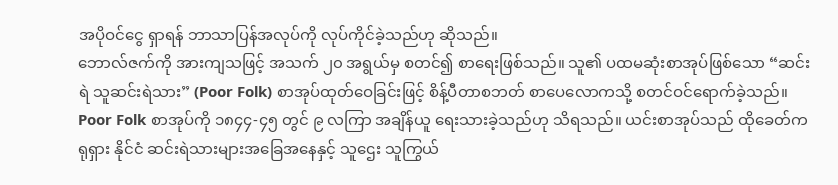အပိုဝင်ငွေ ရှာရန် ဘာသာပြန်အလုပ်ကို လုပ်ကိုင်ခဲ့သည်ဟု ဆိုသည်။
ဘောလ်ဇက်ကို အားကျသဖြင့် အသက် ၂၀ အရွယ်မှ စတင်၍ စာရေးဖြစ်သည်။ သူ၏ ပထမဆုံးစာအုပ်ဖြစ်သော “ဆင်းရဲ သူဆင်းရဲသား” (Poor Folk) စာအုပ်ထုတ်ဝေခြင်းဖြင့် စိန့်ပီတာစဘတ် စာပေလောကသို့ စတင်ဝင်ရောက်ခဲ့သည်။ Poor Folk စာအုပ်ကို ၁၈၄၄-၄၅ တွင် ၉ လကြာ အချိန်ယူ ရေးသားခဲ့သည်ဟု သိရသည်။ ယင်းစာအုပ်သည် ထိုခေတ်က ရုရှား နိုင်ငံ ဆင်းရဲသားများအခြေအနေနှင့် သူဌေး သူကြွယ်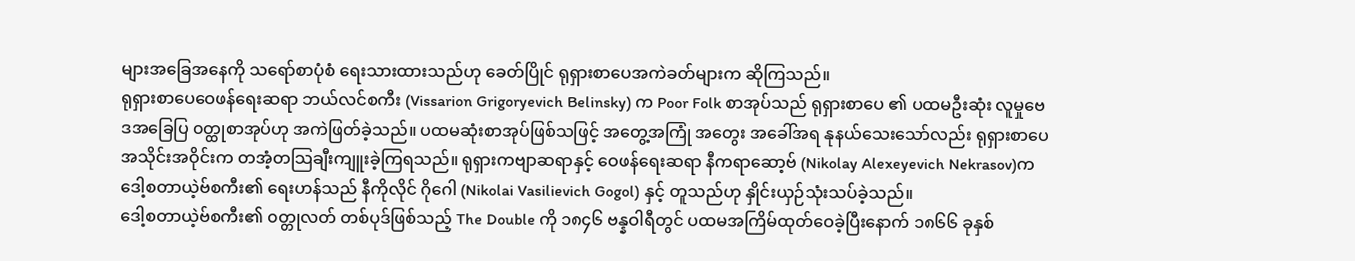များအခြေအနေကို သရော်စာပုံစံ ရေးသားထားသည်ဟု ခေတ်ပြိုင် ရုရှားစာပေအကဲခတ်များက ဆိုကြသည်။
ရုရှားစာပေဝေဖန်ရေးဆရာ ဘယ်လင်စကီး (Vissarion Grigoryevich Belinsky) က Poor Folk စာအုပ်သည် ရုရှားစာပေ ၏ ပထမဦးဆုံး လူမှုဗေဒအခြေပြ ၀တ္ထုစာအုပ်ဟု အကဲဖြတ်ခဲ့သည်။ ပထမဆုံးစာအုပ်ဖြစ်သဖြင့် အတွေ့အကြုံ အတွေး အခေါ်အရ နုနယ်သေးသော်လည်း ရုရှားစာပေအသိုင်းအဝိုင်းက တအံ့တသြချီးကျူးခဲ့ကြရသည်။ ရုရှားကဗျာဆရာနှင့် ဝေဖန်ရေးဆရာ နီကရာဆော့ဗ် (Nikolay Alexeyevich Nekrasov)က ဒေါ့စတာယဲ့ဗ်စကီး၏ ရေးဟန်သည် နီကိုလိုင် ဂိုဂေါ (Nikolai Vasilievich Gogol) နှင့် တူသည်ဟု နှိုင်းယှဉ်သုံးသပ်ခဲ့သည်။
ဒေါ့စတာယဲ့ဗ်စကီး၏ ၀တ္တုလတ် တစ်ပုဒ်ဖြစ်သည့် The Double ကို ၁၈၄၆ ဗန္နဝါရီတွင် ပထမအကြိမ်ထုတ်ဝေခဲ့ပြီးနောက် ၁၈၆၆ ခုနှစ်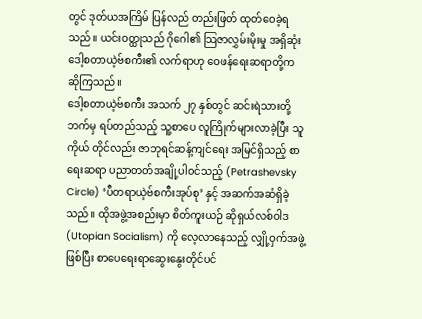တွင် ဒုတ်ယအကြိမ် ပြန်လည် တည်းဖြတ် ထုတ်ဝေခဲ့ရသည်။ ယင်းဝတ္ထုသည် ဂိုဂေါ၏ သြဇာလွှမ်းမိုးမှု အရှိဆုံး ဒေါ့စတာယဲ့ဗ်စကီး၏ လက်ရာဟု ဝေဖန်ရေးဆရာတို့က ဆိုကြသည်။
ဒေါ့စတာယဲ့ဗ်စကီး အသက် ၂၇ နှစ်တွင် ဆင်းရဲသားတို့ဘက်မှ ရပ်တည်သည့် သူ့စာပေ လူကြိုက်များလာခဲ့ပြီး သူကိုယ် တိုင်လည်း ဇာဘုရင်ဆန့်ကျင်ရေး အမြင်ရှိသည့် စာရေးဆရာ ပညာတတ်အချို့ပါ၀င်သည့် (Petrashevsky Circle) ‘ပီတရာယဲ့ဗ်စကီးအုပ်စု’ နှင့် အဆက်အဆံရှိခဲ့သည်။ ထိုအဖွဲ့အစည်းမှာ စိတ်ကူးယဉ် ဆိုရှယ်လစ်ဝါဒ (Utopian Socialism) ကို လေ့လာနေသည့် လျှို့ဝှက်အဖွဲ့ ဖြစ်ပြီး စာပေရေးရာဆွေးနွေးတိုင်ပင်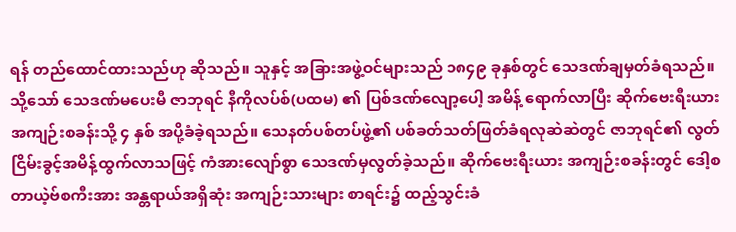ရန် တည်ထောင်ထားသည်ဟု ဆိုသည်။ သူနှင့် အခြားအဖွဲ့ဝင်များသည် ၁၈၄၉ ခုနှစ်တွင် သေဒဏ်ချမှတ်ခံရသည်။ သို့သော် သေဒဏ်မပေးမီ ဇာဘုရင် နီကိုလပ်စ်(ပထမ) ၏ ပြစ်ဒဏ်လျော့ပေါ့ အမိန့် ရောက်လာပြီး ဆိုက်ဗေးရီးယားအကျဉ်းစခန်းသို့ ၄ နှစ် အပို့ခံခဲ့ရသည်။ သေနတ်ပစ်တပ်ဖွဲ့၏ ပစ်ခတ်သတ်ဖြတ်ခံရလုဆဲဆဲတွင် ဇာဘုရင်၏ လွတ်ငြိမ်းခွင့်အမိန့်ထွက်လာသဖြင့် ကံအားလျော်စွာ သေဒဏ်မှလွတ်ခဲ့သည်။ ဆိုက်ဗေးရီးယား အကျဉ်းစခန်းတွင် ဒေါ့စတာယဲ့ဗ်စကီးအား အန္တရာယ်အရှိဆုံး အကျဉ်းသားများ စာရင်း၌ ထည့်သွင်းခံ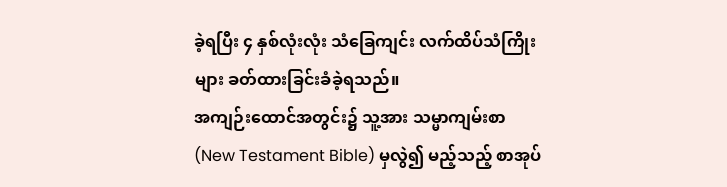ခဲ့ရပြီး ၄ နှစ်လုံးလုံး သံခြေကျင်း လက်ထိပ်သံကြိုးများ ခတ်ထားခြင်းခံခဲ့ရသည်။
အကျဉ်းထောင်အတွင်း၌ သူ့အား သမ္မာကျမ်းစာ (New Testament Bible) မှလွဲ၍ မည့်သည့် စာအုပ်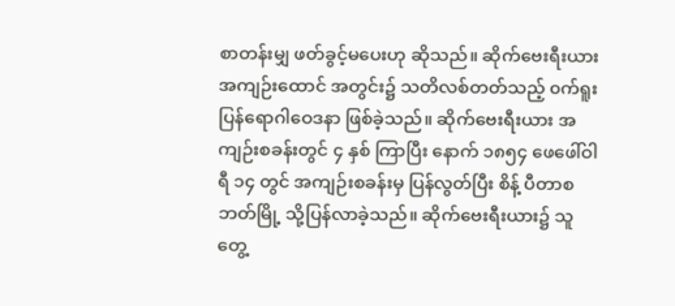စာတန်းမျှ ဖတ်ခွင့်မပေးဟု ဆိုသည်။ ဆိုက်ဗေးရီးယား အကျဉ်းထောင် အတွင်း၌ သတိလစ်တတ်သည့် ၀က်ရူးပြန်ရောဂါဝေဒနာ ဖြစ်ခဲ့သည်။ ဆိုက်ဗေးရီးယား အကျဉ်းစခန်းတွင် ၄ နှစ် ကြာပြီး နောက် ၁၈၅၄ ဖေဖေါ်ဝါရီ ၁၄ တွင် အကျဉ်းစခန်းမှ ပြန်လွတ်ပြီး စိန့် ပီတာစဘတ်မြို့ သို့ပြန်လာခဲ့သည်။ ဆိုက်ဗေးရီးယား၌ သူတွေ့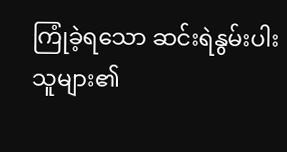ကြုံခဲ့ရသော ဆင်းရဲနွမ်းပါးသူများ၏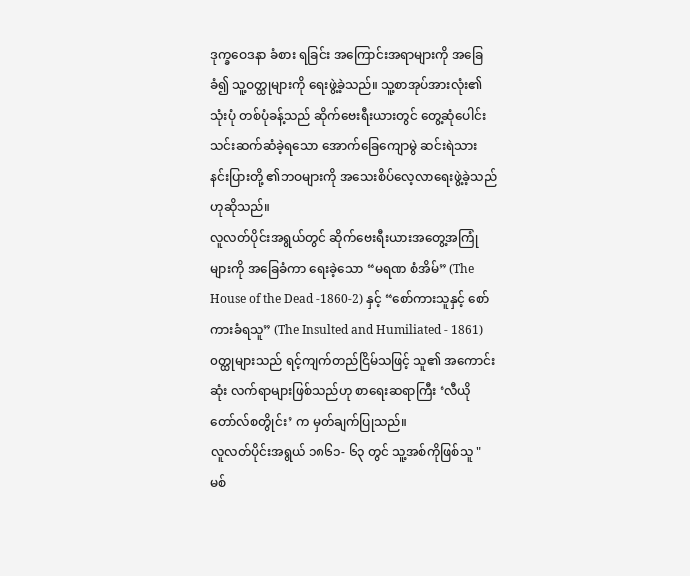ဒုက္ခဝေဒနာ ခံစား ရခြင်း အကြောင်းအရာများကို အခြေခံ၍ သူ့ဝတ္ထုများကို ရေးဖွဲ့ခဲ့သည်။ သူ့စာအုပ်အားလုံး၏ သုံးပုံ တစ်ပုံခန့်သည် ဆိုက်ဗေးရီးယားတွင် တွေ့ဆုံပေါင်းသင်းဆက်ဆံခဲ့ရသော အောက်ခြေကျောမွဲ ဆင်းရဲသား နင်းပြားတို့ ၏ဘဝများကို အသေးစိပ်လေ့လာရေးဖွဲ့ခဲ့သည်ဟုဆိုသည်။
လူလတ်ပိုင်းအရွယ်တွင် ဆိုက်ဗေးရီးယားအတွေ့အကြုံများကို အခြေခံကာ ရေးခဲ့သော “မရဏ စံအိမ်” (The House of the Dead -1860-2) နှင့် “စော်ကားသူနှင့် စော်ကားခံရသူ” (The Insulted and Humiliated - 1861) ၀တ္ထုများသည် ရင့်ကျက်တည်ငြိမ်သဖြင့် သူ၏ အကောင်းဆုံး လက်ရာများဖြစ်သည်ဟု စာရေးဆရာကြီး ‘လီယိုတော်လ်စတွိုင်း’ က မှတ်ချက်ပြုသည်။
လူလတ်ပိုင်းအရွယ် ၁၈၆၁- ၆၃ တွင် သူ့အစ်ကိုဖြစ်သူ "မစ်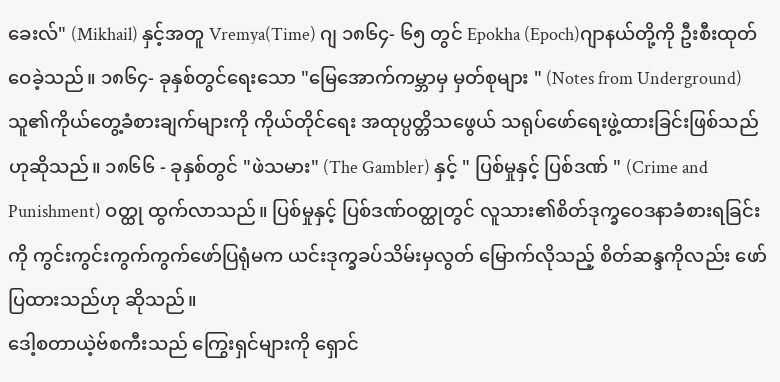ခေးလ်" (Mikhail) နှင့်အတူ Vremya(Time) ဂျ ၁၈၆၄- ၆၅ တွင် Epokha (Epoch)ဂျာနယ်တို့ကို ဦးစီးထုတ်ဝေခဲ့သည်။ ၁၈၆၄- ခုနှစ်တွင်ရေးသော "မြေအောက်ကမ္ဘာမှ မှတ်စုများ " (Notes from Underground) သူ၏ကိုယ်တွေ့ခံစားချက်များကို ကိုယ်တိုင်ရေး အထုပ္ပတ္တိသဖွေယ် သရုပ်ဖော်ရေးဖွဲ့ထားခြင်းဖြစ်သည်ဟုဆိုသည်။ ၁၈၆၆ - ခုနှစ်တွင် "ဖဲသမား" (The Gambler) နှင့် " ပြစ်မှုနှင့် ပြစ်ဒဏ် " (Crime and Punishment) ဝတ္ထု ထွက်လာသည်။ ပြစ်မှုနှင့် ပြစ်ဒဏ်ဝတ္ထုတွင် လူသား၏စိတ်ဒုက္ခဝေဒနာခံစားရခြင်းကို ကွင်းကွင်းကွက်ကွက်ဖော်ပြရုံမက ယင်းဒုက္ခခပ်သိမ်းမှလွတ် မြောက်လိုသည့် စိတ်ဆန္ဒကိုလည်း ဖော်ပြထားသည်ဟု ဆိုသည်။
ဒေါ့စတာယဲ့ဗ်စကီးသည် ကြွေးရှင်များကို ရှောင်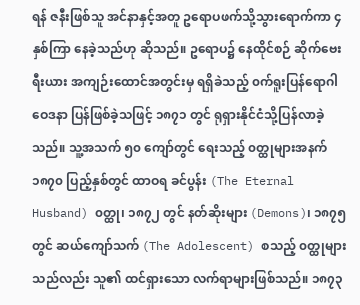ရန် ဇနီးဖြစ်သူ အင်နာနှင့်အတူ ဥရောပဖက်သို့သွားရောက်ကာ ၄ နှစ်ကြာ နေခဲ့သည်ဟု ဆိုသည်။ ဥရောပ၌ နေထိုင်စဉ် ဆိုက်ဗေးရီးယား အကျဉ်းထောင်အတွင်းမှ ရရှိခဲသည့် ၀က်ရူးပြန်ရောဂါ ဝေဒနာ ပြန်ဖြစ်ခဲ့သဖြင့် ၁၈၇၁ တွင် ရုရှားနိုင်ငံသို့ပြန်လာခဲ့သည်။ သူ့အသက် ၅၀ ကျော်တွင် ရေးသည့် ၀တ္ထုများအနက် ၁၈၇၀ ပြည့်နှစ်တွင် ထာဝရ ခင်ပွန်း (The Eternal Husband) ၀တ္ထု၊ ၁၈၇၂ တွင် နတ်ဆိုးများ (Demons)၊ ၁၈၇၅ တွင် ဆယ်ကျော်သက် (The Adolescent) စသည့် ၀တ္ထုများသည်လည်း သူ၏ ထင်ရှားသော လက်ရာများဖြစ်သည်။ ၁၈၇၃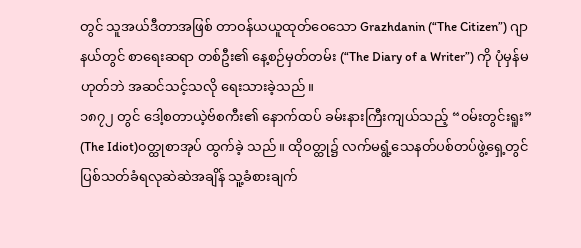တွင် သူအယ်ဒီတာအဖြစ် တာဝန်ယယူထုတ်ဝေသော Grazhdanin (“The Citizen”) ဂျာနယ်တွင် စာရေးဆရာ တစ်ဦး၏ နေ့စဉ်မှတ်တမ်း (“The Diary of a Writer”) ကို ပုံမှန်မဟုတ်ဘဲ အဆင်သင့်သလို ရေးသားခဲ့သည်။
၁၈၇၂ တွင် ဒေါ့စတာယဲ့ဗ်စကီး၏ နောက်ထပ် ခမ်းနားကြီးကျယ်သည့် “၀မ်းတွင်းရူး” (The Idiot)၀တ္ထုစာအုပ် ထွက်ခဲ့ သည်။ ထိုဝတ္ထု၌ လက်မရွံ့သေနတ်ပစ်တပ်ဖွဲ့ရှေ့တွင် ပြစ်သတ်ခံရလုဆဲဆဲအချိန် သူ့ခံစားချက်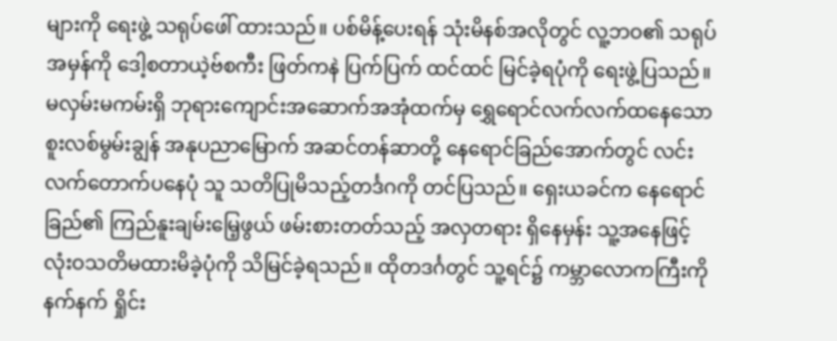များကို ရေးဖွဲ့ သရုပ်ဖေါ် ထားသည်။ ပစ်မိန့်ပေးရန် သုံးမိနစ်အလိုတွင် လူ့ဘဝ၏ သရုပ်အမှန်ကို ဒေါ့စတာယဲ့ဗ်စကီး ဖြတ်ကနဲ ပြက်ပြက် ထင်ထင် မြင်ခဲ့ရပုံကို ရေးဖွဲ့ပြသည်။ မလှမ်းမကမ်းရှိ ဘုရားကျောင်းအဆောက်အအုံထက်မှ ရွှေရောင်လက်လက်ထနေသော စူးလစ်မွမ်းချွန် အနုပညာမြောက် အဆင်တန်ဆာတို့ နေရောင်ခြည်အောက်တွင် လင်းလက်တောက်ပနေပုံ သူ သတိပြုမိသည့်တင်္ဒဂကို တင်ပြသည်။ ရှေးယခင်က နေရောင် ခြည်၏ ကြည်နူးချမ်းမြေ့ဖွယ် ဖမ်းစားတတ်သည့် အလှတရား ရှိနေမှန်း သူ့အနေဖြင့် လုံးဝသတိမထားမိခဲ့ပုံကို သိမြင်ခဲ့ရသည်။ ထိုတဒင်္ဂတွင် သူ့ရင်၌ ကမ္ဘာလောကကြီးကို နက်နက် ရှိုင်း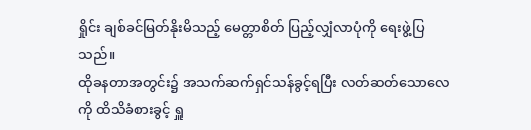ရှိုင်း ချစ်ခင်မြတ်နိုးမိသည့် မေတ္တာစိတ် ပြည့်လျှံလာပုံကို ရေးဖွဲ့ပြသည်။
ထိုခနတာအတွင်း၌ အသက်ဆက်ရှင်သန်ခွင့်ရပြီး လတ်ဆတ်သောလေကို ထိသိခံစားခွင့် ရှူ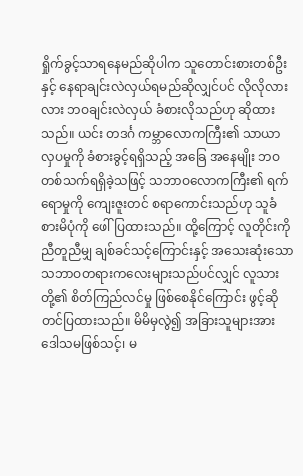ရှိုက်ခွင့်သာရနေမည်ဆိုပါက သူတောင်းစားတစ်ဦးနှင့် နေရာချင်းလဲလှယ်ရမည်ဆိုလျှင်ပင် လိုလိုလားလား ဘဝချင်းလဲလှယ် ခံစားလိုသည်ဟု ဆိုထား သည်။ ယင်း တဒင်္ဂ ကမ္ဘာလောကကြီး၏ သာယာ လှပမှုကို ခံစားခွင့်ရရှိသည့် အခြေ အနေမျိုး ဘဝတစ်သက်ရရှိခဲ့သဖြင့် သဘာဝလောကကြီး၏ ရက်ရောမှုကို ကျေးဇူးတင် စရာကောင်းသည်ဟု သူခံစားမိပုံကို ဖေါ်ပြထားသည်။ ထို့ကြောင့် လူတိုင်းကို ညီတူညီမျှ ချစ်ခင်သင့်ကြောင်းနှင့် အသေးဆုံးသော သဘာဝတရားကလေးများသည်ပင်လျှင် လူသားတို့၏ စိတ်ကြည်လင်မှု ဖြစ်စေနိုင်ကြောင်း ဖွင့်ဆိုတင်ပြထားသည်။ မိမိမှလွဲ၍ အခြားသူများအား ဒေါသမဖြစ်သင့်၊ မ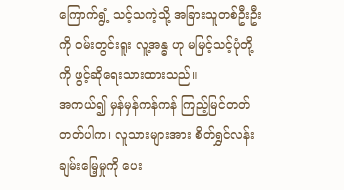ကြောက်ရွံ့ သင့်သကဲ့သို့ အခြားသူတစ်ဦးဦးကို ၀မ်းတွင်းရူး လူ့အန္ဓ ဟု မမြင့်သင့်ပုံတို့ကို ဖွင့်ဆိုရေးသားထားသည်။
အကယ်၍ မှန်မှန်ကန်ကန် ကြည့်မြင်တတ်တတ်ပါက၊ လူသားများအား စိတ်ရွှင်လန်းချမ်းမြေ့မှုကို ပေး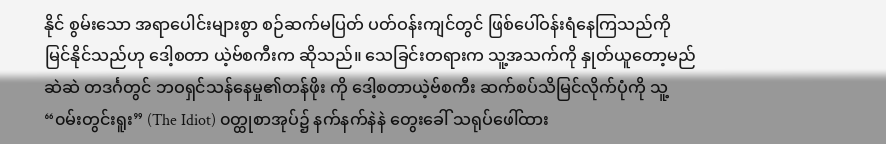နိုင် စွမ်းသော အရာပေါင်းများစွာ စဉ်ဆက်မပြတ် ပတ်ဝန်းကျင်တွင် ဖြစ်ပေါ်ဝန်းရံနေကြသည်ကို မြင်နိုင်သည်ဟု ဒေါ့စတာ ယဲ့ဗ်စကီးက ဆိုသည်။ သေခြင်းတရားက သူ့အသက်ကို နှုတ်ယူတော့မည်ဆဲဆဲ တဒင်္ဂတွင် ဘဝရှင်သန်နေမှု၏တန်ဖိုး ကို ဒေါ့စတာယဲ့ဗ်စကီး ဆက်စပ်သိမြင်လိုက်ပုံကို သူ့“၀မ်းတွင်းရူး” (The Idiot) ၀တ္ထုစာအုပ်၌ နက်နက်နဲနဲ တွေးခေါ် သရုပ်ဖေါ်ထား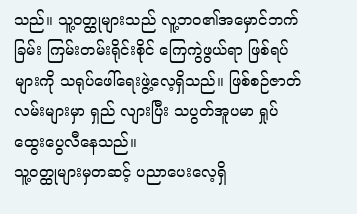သည်။ သူ့ဝတ္ထုများသည် လူ့ဘဝ၏အမှောင်ဘက်ခြမ်း ကြမ်းတမ်းရိုင်းစိုင် ကြေကွဲဖွယ်ရာ ဖြစ်ရပ်များကို သရုပ်ဖေါ်ရေးဖွဲ့လေ့ရှိသည်။ ဖြစ်စဉ်ဇာတ်လမ်းများမှာ ရှည် လျားပြီး သပွတ်အူပမာ ရှုပ်ထွေးပွေလီနေသည်။
သူ့ဝတ္ထုများမှတဆင့် ပညာပေးလေ့ရှိ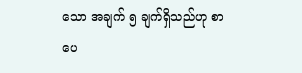သော အချက် ၅ ချက်ရှိသည်ဟု စာပေ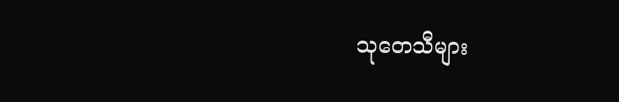သုတေသီများ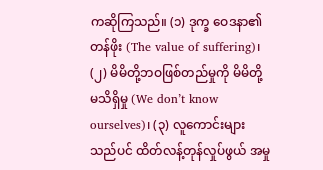ကဆိုကြသည်။ (၁) ဒုက္ခ ဝေဒနာ၏ တန်ဖိုး (The value of suffering)၊ (၂) မိမိတို့ဘဝဖြစ်တည်မှုကို မိမိတို့ မသိရှိမှု (We don’t know ourselves)၊ (၃) လူကောင်းများသည်ပင် ထိတ်လန့်တုန်လှုပ်ဖွယ် အမှု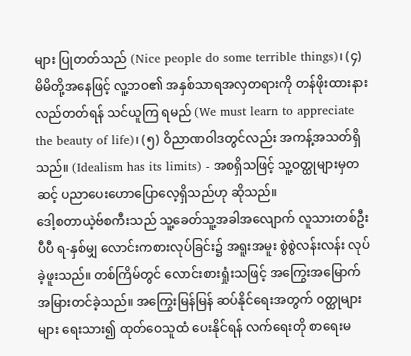များ ပြုတတ်သည် (Nice people do some terrible things)၊ (၄) မိမိတို့အနေဖြင့် လူ့ဘဝ၏ အနှစ်သာရအလှတရားကို တန်ဖိုးထားနားလည်တတ်ရန် သင်ယူကြ ရမည် (We must learn to appreciate the beauty of life)၊ (၅) ဝိညာဏဝါဒတွင်လည်း အကန့်အသတ်ရှိသည်။ (Idealism has its limits) - အစရှိသဖြင့် သူ့ဝတ္ထုများမှတဆင့် ပညာပေးဟောပြောလေ့ရှိသည်ဟု ဆိုသည်။
ဒေါ့စတာယဲ့ဗ်စကီးသည် သူ့ခေတ်သူ့အခါအလျောက် လူသားတစ်ဦးပီပီ ရ-နှစ်မျှ လောင်းကစားလုပ်ခြင်း၌ အရူးအမူး စွဲစွဲလန်းလန်း လုပ်ခဲ့ဖူးသည်။ တစ်ကြိမ်တွင် လောင်းစားရှုံးသဖြင့် အကြွေးအမြောက်အမြားတင်ခဲ့သည်။ အကြွေးမြန်မြန် ဆပ်နိုင်ရေးအတွက် ၀တ္ထုများများ ရေးသား၍ ထုတ်ဝေသူထံ ပေးနိုင်ရန် လက်ရေးတို စာရေးမ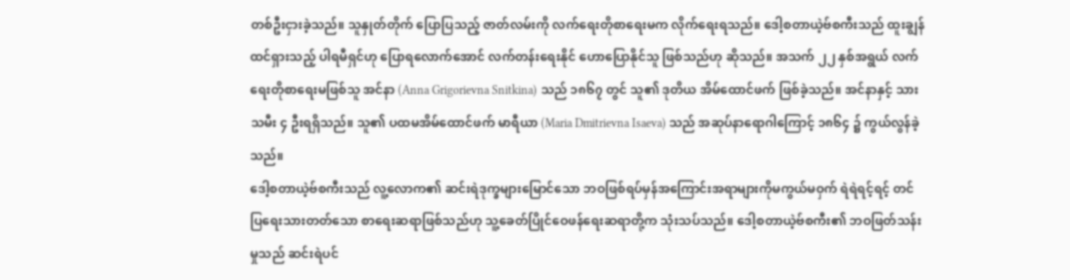တစ်ဦးငှားခဲ့သည်။ သူနှုတ်တိုက် ပြောပြသည့် ဇာတ်လမ်းကို လက်ရေးတိုစာရေးမက လိုက်ရေးရသည်။ ဒေါ့စတာယဲ့ဗ်စကီးသည် ထူးချွန် ထင်ရှားသည့် ပါရမီရှင်ဟု ပြောရလောက်အောင် လက်တန်းရေးနိုင် ဟောပြောနိုင်သူ ဖြစ်သည်ဟု ဆိုသည်။ အသက် ၂၂ နှစ်အရွယ် လက်ရေးတိုစာရေးမဖြစ်သူ အင်နာ (Anna Grigorievna Snitkina) သည် ၁၈၆၇ တွင် သူ၏ ဒုတိယ အိမ်ထောင်ဖက် ဖြစ်ခဲ့သည်။ အင်နာနှင့် သားသမီး ၄ ဦးရရှိသည်။ သူ၏ ပထမအိမ်ထောင်ဖက် မာရီယာ (Maria Dmitrievna Isaeva) သည် အဆုပ်နာရောဂါကြောင့် ၁၈၆၄ ၌ ကွယ်လွန်ခဲ့သည်။
ဒေါ့စတာယဲ့ဗ်စကီးသည် လူ့လောက၏ ဆင်းရဲဒုက္ခများမြောင်သော ဘဝဖြစ်ရပ်မှန်အကြောင်းအရာများကိုမကွယ်မဝှက် ရဲရဲရင့်ရင့် တင်ပြရေးသားတတ်သော စာရေးဆရာဖြစ်သည်ဟု သူ့ခေတ်ပြိုင်ဝေဖန်ရေးဆရာတို့က သုံးသပ်သည်။ ဒေါ့စတာယဲ့ဗ်စကီး၏ ဘဝဖြတ်သန်းမှုသည် ဆင်းရဲပင်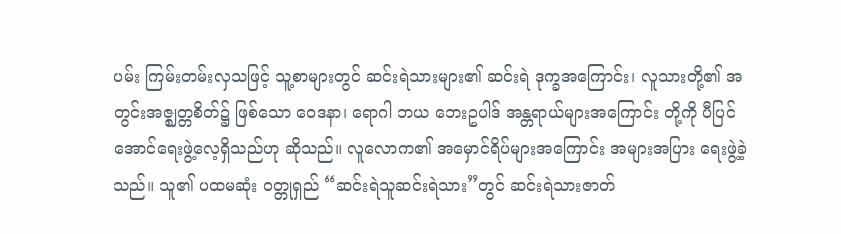ပမ်း ကြမ်းတမ်းလှသဖြင့် သူ့စာများတွင် ဆင်းရဲသားများ၏ ဆင်းရဲ ဒုက္ခအကြောင်း၊ လူသားတို့၏ အတွင်းအဇ္ဈတ္တစိတ်၌ ဖြစ်သော ဝေဒနာ၊ ရောဂါ ဘယ ဘေးဥပါဒ် အန္တရာယ်များအကြောင်း တို့ကို ပီပြင်အောင်ရေးဖွဲ့လေ့ရှိသည်ဟု ဆိုသည်။ လူလောက၏ အမှောင်ရိပ်များအကြောင်း အများအပြား ရေးဖွဲ့ခဲ့သည်။ သူ၏ ပထမဆုံး ဝတ္တုရှည် “ဆင်းရဲသူဆင်းရဲသား”တွင် ဆင်းရဲသားဇာတ်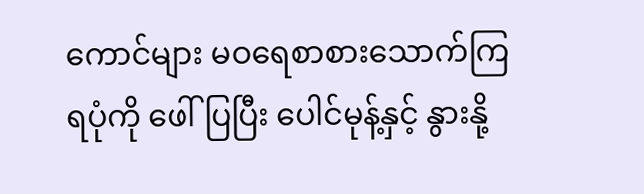ကောင်များ မဝရေစာစားသောက်ကြရပုံကို ဖေါ်ပြပြီး ပေါင်မုန့်နှင့် နွားနို့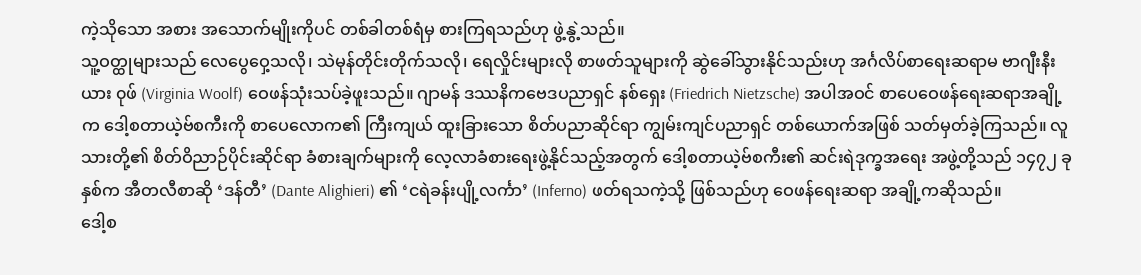ကဲ့သိုသော အစား အသောက်မျိုးကိုပင် တစ်ခါတစ်ရံမှ စားကြရသည်ဟု ဖွဲ့နွဲ့သည်။
သူ့ဝတ္ထုများသည် လေပွေဝှေ့သလို၊ သဲမုန်တိုင်းတိုက်သလို၊ ရေလှိုင်းများလို စာဖတ်သူများကို ဆွဲခေါ်သွားနိုင်သည်းဟု အင်္ဂလိပ်စာရေးဆရာမ ဗာဂျီးနီးယား ၀ုဖ် (Virginia Woolf) ဝေဖန်သုံးသပ်ခဲ့ဖူးသည်။ ဂျာမန် ဒဿနိကဗေဒပညာရှင် နစ်ရှေး (Friedrich Nietzsche) အပါအဝင် စာပေဝေဖန်ရေးဆရာအချို့က ဒေါ့စတာယဲ့ဗ်စကီးကို စာပေလောက၏ ကြီးကျယ် ထူးခြားသော စိတ်ပညာဆိုင်ရာ ကျွမ်းကျင်ပညာရှင် တစ်ယောက်အဖြစ် သတ်မှတ်ခဲ့ကြသည်။ လူသားတို့၏ စိတ်ဝိညာဉ်ပိုင်းဆိုင်ရာ ခံစားချက်များကို လေ့လာခံစားရေးဖွဲ့နိုင်သည့်အတွက် ဒေါ့စတာယဲ့ဗ်စကီး၏ ဆင်းရဲဒုက္ခအရေး အဖွဲ့တို့သည် ၁၄၇၂ ခုနှစ်က အီတလီစာဆို ‘ဒန်တီ’ (Dante Alighieri) ၏ ‘ငရဲခန်းပျို့လင်္ကာ’ (Inferno) ဖတ်ရသကဲ့သို့ ဖြစ်သည်ဟု ဝေဖန်ရေးဆရာ အချို့ကဆိုသည်။
ဒေါ့စ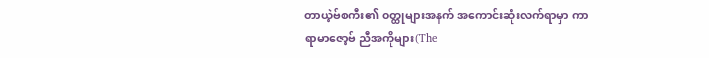တာယဲ့ဗ်စကီး၏ ၀တ္ထုများအနက် အကောင်းဆုံးလက်ရာမှာ ကာရာမာဇော့ဗ် ညီအကိုများ(The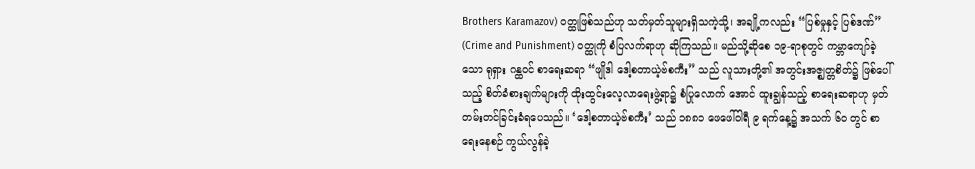Brothers Karamazov) ၀တ္ထုဖြစ်သည်ဟု သတ်မှတ်သူများရှိသကဲ့သို့၊ အချို့ကလည်း “ပြစ်မှုနှင့် ပြစ်ဒဏ်” (Crime and Punishment) ၀တ္ထုကို စံပြလက်ရာဟု ဆိုကြသည်။ မည်သို့ဆိုစေ ၁၉-ရာစုတွင် ကမ္ဘာကျော်ခဲ့သော ရုရှား ဂန္ထဝင် စာရေးဆရာ “ဖျိုဒါ ဒေါ့စတာယဲ့ဗ်စကီး” သည် လူသားတို့၏ အတွင်းအဇ္ဈတ္တစိတ်၌ ဖြစ်ပေါ်သည့် စိတ်ခံစားချက်များကို ထိုးထွင်းလေ့လာရေးဖွဲ့ရာ၌ စံပြုလောက် အောင် ထူးချွန်သည့် စာရေးဆရာဟု မှတ်တမ်းတင်ခြင်းခံရပေသည်။ ‘ဒေါ့စတာယဲ့ဗ်စကီး’ သည် ၁၈၈၁ ဖေဖေါ်ဝါရီ ၉ ရက်နေ့၌ အသက် ၆၀ တွင် စာရေးနေစဉ် ကွယ်လွန်ခဲ့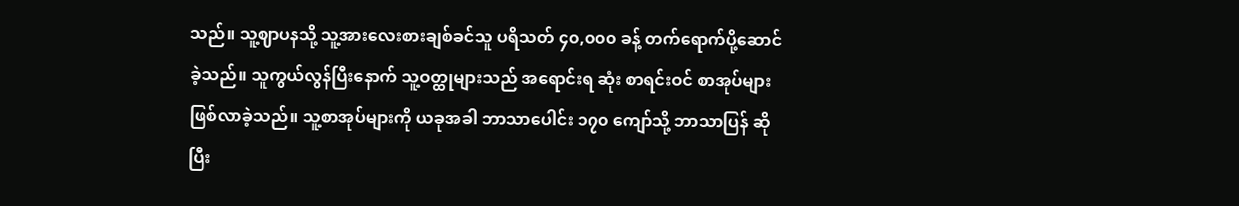သည်။ သူ့ဈာပနသို့ သူ့အားလေးစားချစ်ခင်သူ ပရိသတ် ၄၀,၀၀၀ ခန့် တက်ရောက်ပို့ဆောင်ခဲ့သည်။ သူကွယ်လွန်ပြီးနောက် သူ့ဝတ္ထုများသည် အရောင်းရ ဆုံး စာရင်းဝင် စာအုပ်များ ဖြစ်လာခဲ့သည်။ သူ့စာအုပ်များကို ယခုအခါ ဘာသာပေါင်း ၁၇၀ ကျော်သို့ ဘာသာပြန် ဆိုပြီး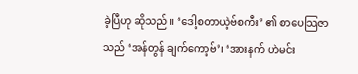ခဲ့ပြီဟု ဆိုသည်။ ‘ဒေါ့စတာယဲ့ဗ်စကီး’ ၏ စာပေသြဇာသည် ‘အန်တွန် ချက်ကော့ဗ်’၊ ‘အားနက် ဟဲမင်း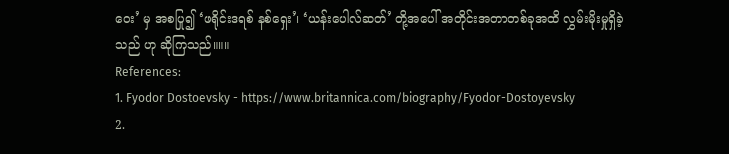ဝေး’ မှ အစပြု၍ ‘ဖရိုင်းဒရစ် နစ်ရှေး’၊ ‘ယန်းပေါလ်ဆတ်’ တို့အပေါ် အတိုင်းအတာတစ်ခုအထိ လွှမ်းမိုးမှုရှိခဲ့သည် ဟု ဆိုကြသည်။။။
References:
1. Fyodor Dostoevsky - https://www.britannica.com/biography/Fyodor-Dostoyevsky
2.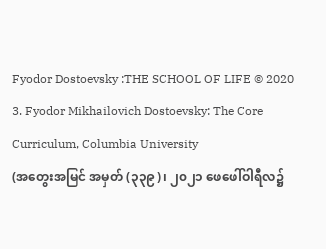Fyodor Dostoevsky :THE SCHOOL OF LIFE © 2020
3. Fyodor Mikhailovich Dostoevsky: The Core Curriculum, Columbia University
(အတွေးအမြင် အမှတ် (၃၃၉)၊ ၂၀၂၁ ဖေဖေါ်ဝါရီလ၌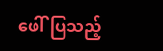ဖေါ်ပြသည့်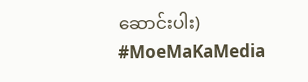ဆောင်းပါး)
#MoeMaKaMedia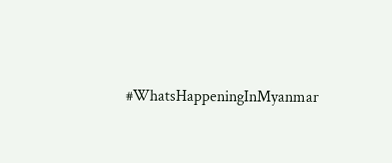#WhatsHappeningInMyanmar